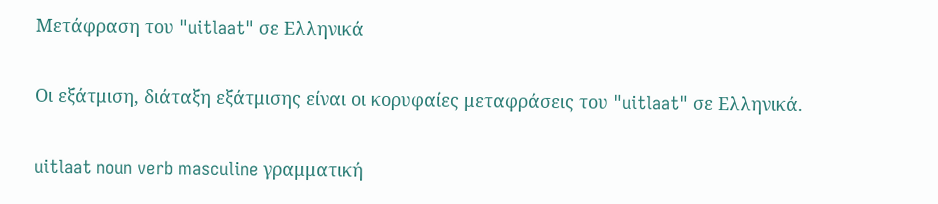Μετάφραση του "uitlaat" σε Ελληνικά

Οι εξάτμιση, διάταξη εξάτμισης είναι οι κορυφαίες μεταφράσεις του "uitlaat" σε Ελληνικά.

uitlaat noun verb masculine γραμματική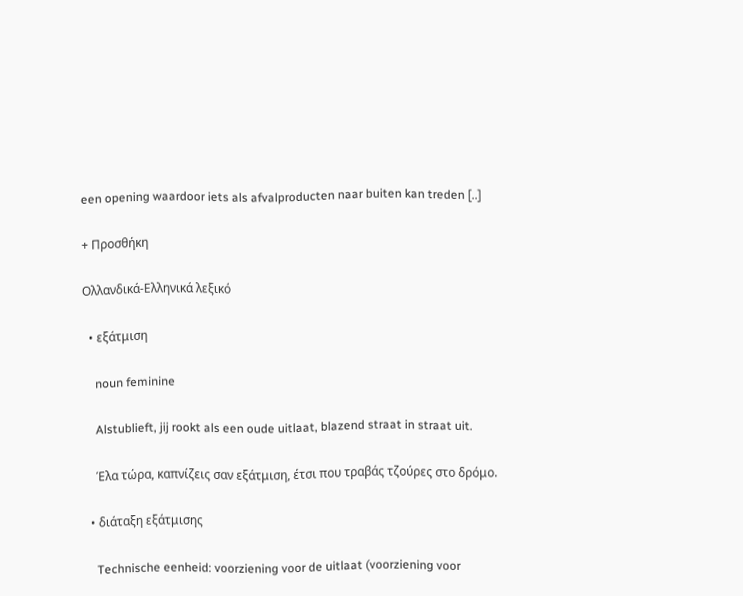een opening waardoor iets als afvalproducten naar buiten kan treden [..]

+ Προσθήκη

Ολλανδικά-Ελληνικά λεξικό

  • εξάτμιση

    noun feminine

    Alstublieft, jij rookt als een oude uitlaat, blazend straat in straat uit.

    Έλα τώρα, καπνίζεις σαν εξάτμιση, έτσι που τραβάς τζούρες στο δρόμο.

  • διάταξη εξάτμισης

    Technische eenheid: voorziening voor de uitlaat (voorziening voor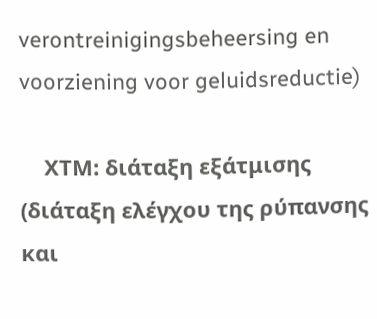verontreinigingsbeheersing en voorziening voor geluidsreductie)

    ΧΤΜ: διάταξη εξάτμισης (διάταξη ελέγχου της ρύπανσης και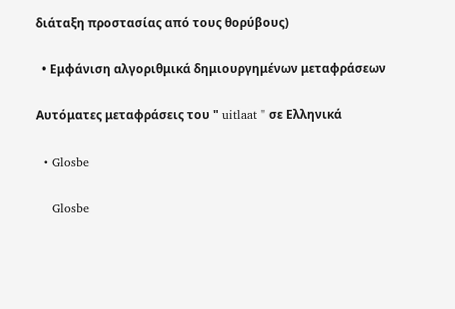διάταξη προστασίας από τους θορύβους)

  • Εμφάνιση αλγοριθμικά δημιουργημένων μεταφράσεων

Αυτόματες μεταφράσεις του " uitlaat " σε Ελληνικά

  • Glosbe

    Glosbe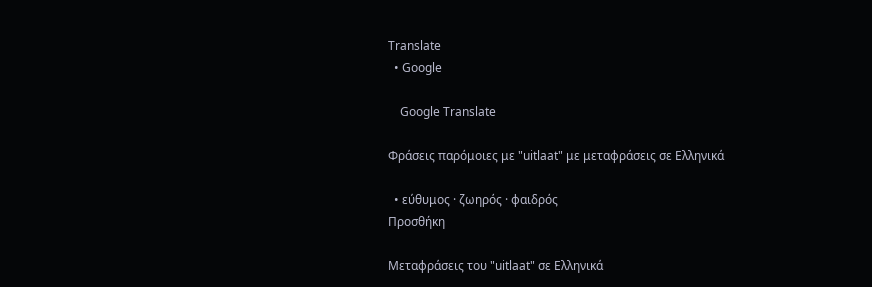Translate
  • Google

    Google Translate

Φράσεις παρόμοιες με "uitlaat" με μεταφράσεις σε Ελληνικά

  • εύθυμος · ζωηρός · φαιδρός
Προσθήκη

Μεταφράσεις του "uitlaat" σε Ελληνικά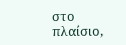στο πλαίσιο,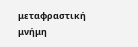μεταφραστική μνήμη